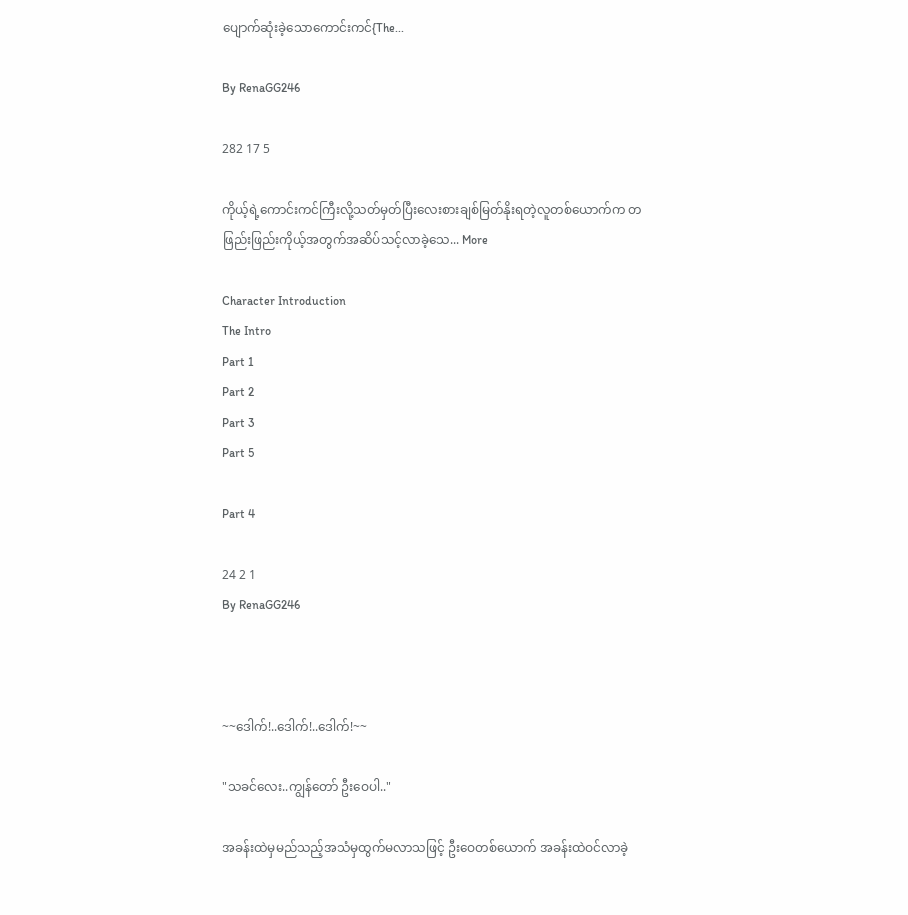ပျောက်ဆုံးခဲ့သောကောင်းကင်{The...

By RenaGG246

282 17 5

ကိုယ့်ရဲ့ကောင်းကင်ကြီးလို့သတ်မှတ်ပြီးလေးစားချစ်မြတ်နိုးရတဲ့လူတစ်ယောက်က တဖြည်းဖြည်းကိုယ့်အတွက်အဆိပ်သင့်လာခဲ့သေ... More

Character Introduction
The Intro
Part 1
Part 2
Part 3
Part 5

Part 4

24 2 1
By RenaGG246



~~ဒေါက်!..ဒေါက်!..ဒေါက်!~~

"သခင်လေး..ကျွန်တော် ဦးဝေပါ.."

အခန်းထဲမှမည်သည့်အသံမှထွက်မလာသဖြင့် ဦးဝေတစ်ယောက် အခန်းထဲဝင်လာခဲ့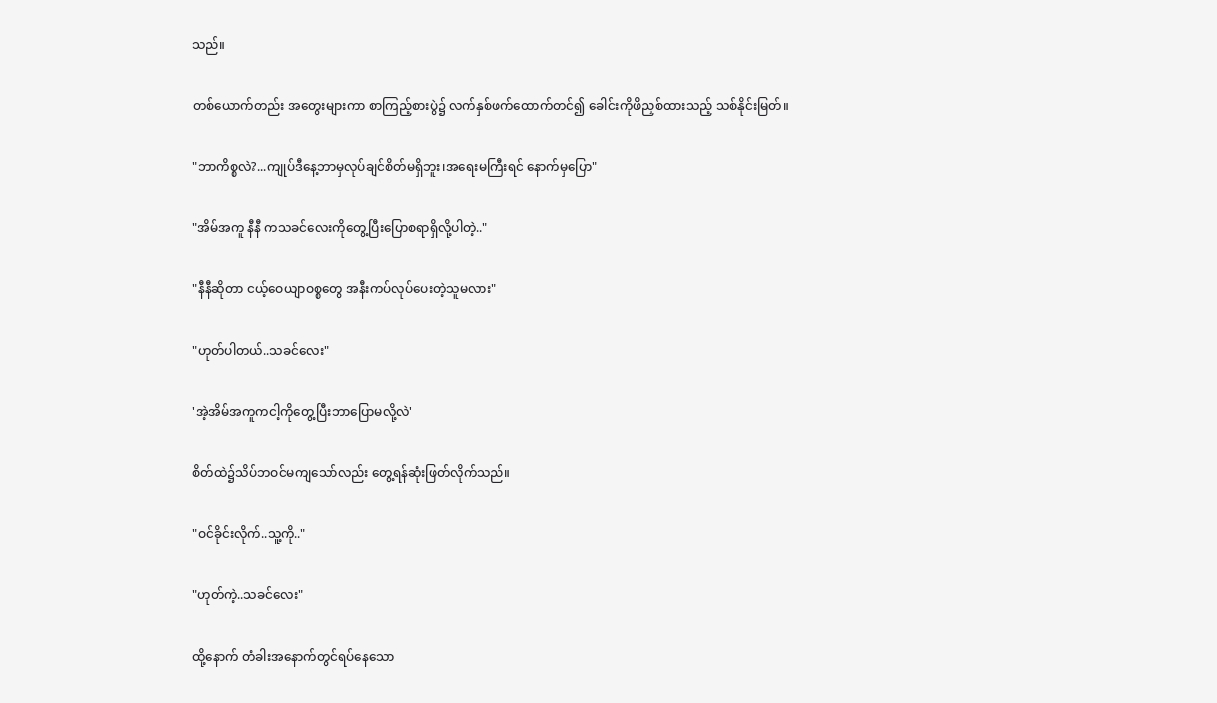သည်။

တစ်ယောက်တည်း အတွေးများကာ စာကြည့်စားပွဲ၌ လက်နှစ်ဖက်ထောက်တင်၍ ခေါင်းကိုဖိညှစ်ထားသည့် သစ်နိုင်းမြတ်။

"ဘာကိစ္စလဲ?...ကျုပ်ဒီနေ့ဘာမှလုပ်ချင်စိတ်မရှိဘူး၊အရေးမကြီးရင် နောက်မှပြော"

"အိမ်အကူ နီနီ ကသခင်လေးကိုတွေ့ပြီးပြောစရာရှိလို့ပါတဲ့.."

"နီနီဆိုတာ ငယ့်ဝေယျာဝစ္စတွေ အနီးကပ်လုပ်ပေးတဲ့သူမလား"

"ဟုတ်ပါတယ်..သခင်လေး"

'အဲ့အိမ်အကူကငါ့ကိုတွေ့ပြီးဘာပြောမလို့လဲ'

စိတ်ထဲ၌သိပ်ဘဝင်မကျသော်လည်း တွေ့ရန်ဆုံးဖြတ်လိုက်သည်။

"ဝင်ခိုင်းလိုက်..သူ့ကို.."

"ဟုတ်ကဲ့..သခင်လေး"

ထို့နောက် တံခါးအနောက်တွင်ရပ်နေသော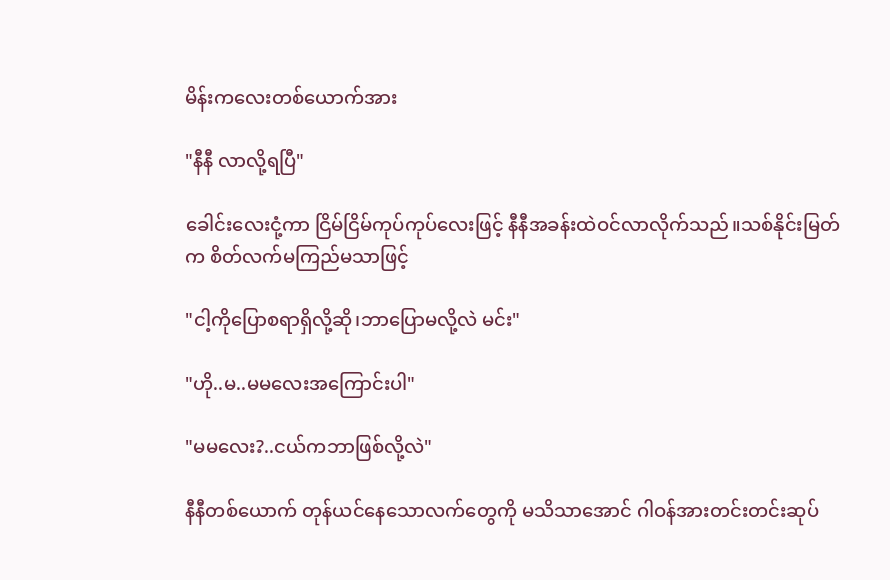မိန်းကလေးတစ်ယောက်အား

"နီနီ လာလို့ရပြီ"

ခေါင်းလေးငုံ့ကာ ငြိမ်ငြိမ်ကုပ်ကုပ်လေးဖြင့် နီနီအခန်းထဲဝင်လာလိုက်သည်။သစ်နိုင်းမြတ်က စိတ်လက်မကြည်မသာဖြင့်

"ငါ့ကိုပြောစရာရှိလို့ဆို၊ဘာပြောမလို့လဲ မင်း"

"ဟို..မ..မမလေးအကြောင်းပါ"

"မမလေး?..ငယ်ကဘာဖြစ်လို့လဲ"

နီနီတစ်ယောက် တုန်ယင်နေသောလက်တွေကို မသိသာအောင် ဂါဝန်အားတင်းတင်းဆုပ်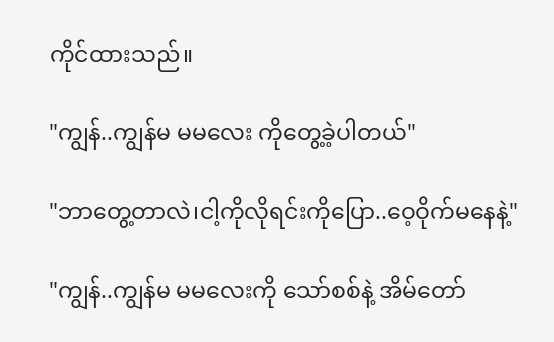ကိုင်ထားသည်။

"ကျွန်..ကျွန်မ မမလေး ကိုတွေ့ခဲ့ပါတယ်"

"ဘာတွေ့တာလဲ၊ငါ့ကိုလိုရင်းကိုပြော..ဝေ့ဝိုက်မနေနဲ့"

"ကျွန်..ကျွန်မ မမလေးကို သော်စစ်နဲ့ အိမ်တော်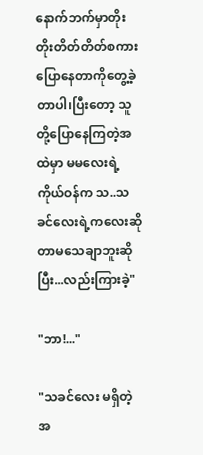နောက်ဘက်မှာတိုးတိုးတိတ်တိတ်စကားပြောနေတာကိုတွေ့ခဲ့တာပါ၊ပြီးတော့ သူတို့ပြောနေကြတဲ့အထဲမှာ မမလေးရဲ့ကိုယ်ဝန်က သ..သခင်လေးရဲ့ကလေးဆိုတာမသေချာဘူးဆိုပြီး...လည်းကြားခဲ့"

"ဘာ!..."

"သခင်လေး မရှိတဲ့အ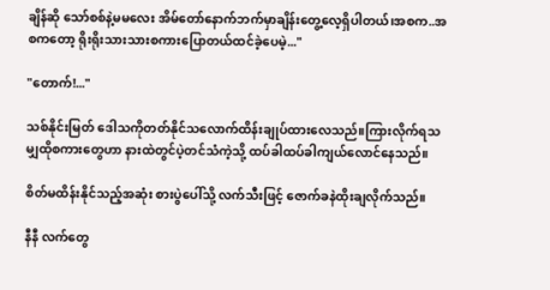ချိန်ဆို သော်စစ်နဲ့မမလေး အိမ်တော်နောက်ဘက်မှာချိန်းတွေ့လေ့ရှိပါတယ်၊အစက..အစကတော့ ရိုးရိုးသားသားစကားပြောတယ်ထင်ခဲ့ပေမဲ့..."

"တောက်!..."

သစ်နိုင်းမြတ် ဒေါသကိုတတ်နိုင်သလောက်ထိန်းချုပ်ထားလေသည်။ကြားလိုက်ရသမျှထိုစကားတွေဟာ နားထဲတွင်ပဲ့တင်သံကဲ့သို့ ထပ်ခါထပ်ခါကျယ်လောင်နေသည်။

စိတ်မထိန်းနိုင်သည့်အဆုံး စားပွဲပေါ်သို့ လက်သီးဖြင့် ဇောက်ခနဲထိုးချလိုက်သည်။

နီနီ လက်တွေ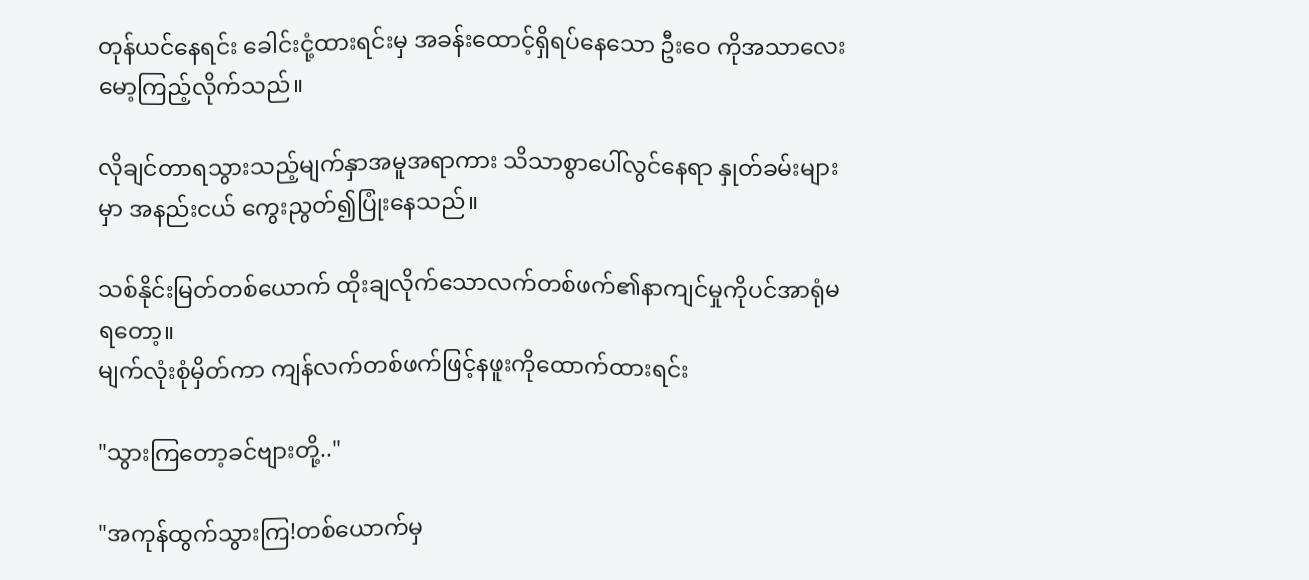တုန်ယင်နေရင်း ခေါင်းငုံ့ထားရင်းမှ အခန်းထောင့်ရှိရပ်နေသော ဦးဝေ ကိုအသာလေး မော့ကြည့်လိုက်သည်။

လိုချင်တာရသွားသည့်မျက်နှာအမူအရာကား သိသာစွာပေါ်လွင်နေရာ နှုတ်ခမ်းများမှာ အနည်းငယ် ကွေးညွတ်၍ပြုံးနေသည်။

သစ်နိုင်းမြတ်တစ်ယောက် ထိုးချလိုက်သောလက်တစ်ဖက်၏နာကျင်မှုကိုပင်အာရုံမရတော့။
မျက်လုံးစုံမှိတ်ကာ ကျန်လက်တစ်ဖက်ဖြင့်နဖူးကိုထောက်ထားရင်း

"သွားကြတော့ခင်ဗျားတို့.."

"အကုန်ထွက်သွားကြ!တစ်ယောက်မှ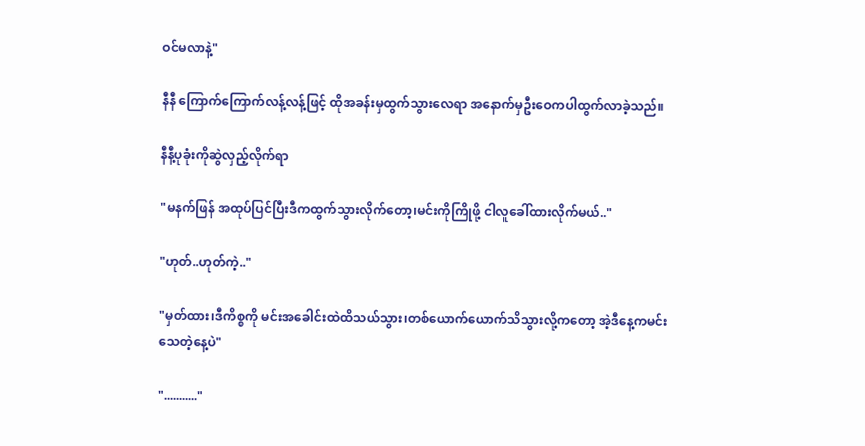ဝင်မလာနဲ့"

နီနီ ကြောက်ကြောက်လန့်လန့်ဖြင့် ထိုအခန်းမှထွက်သွားလေရာ အနောက်မှဦးဝေကပါထွက်လာခဲ့သည်။

နီနီ့ပုခုံးကိုဆွဲလှည့်လိုက်ရာ

"မနက်ဖြန် အထုပ်ပြင်ပြီးဒီကထွက်သွားလိုက်တော့၊မင်းကိုကြိုဖို့ ငါလူခေါ်ထားလိုက်မယ်.."

"ဟုတ်..ဟုတ်ကဲ့.."

"မှတ်ထား၊ဒီကိစ္စကို မင်းအခေါင်းထဲထိသယ်သွား၊တစ်ယောက်ယောက်သိသွားလို့ကတော့ အဲ့ဒီနေ့ကမင်းသေတဲ့နေ့ပဲ"

"..........."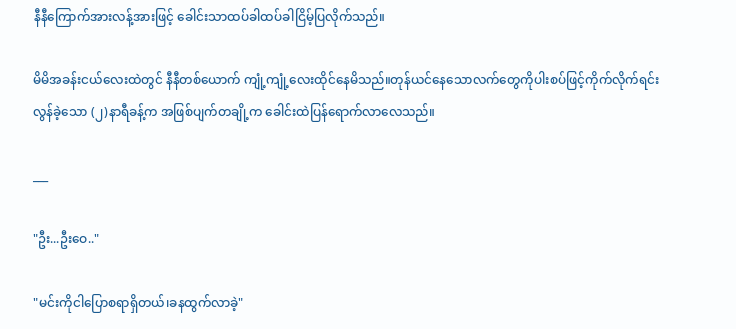နီနီကြောက်အားလန့်အားဖြင့် ခေါင်းသာထပ်ခါထပ်ခါငြိမ့်ပြလိုက်သည်။

မိမိအခန်းငယ်လေးထဲတွင် နီနီတစ်ယောက် ကျုံ့ကျုံ့လေးထိုင်နေမိသည်။တုန်ယင်နေသောလက်တွေကိုပါးစပ်ဖြင့်ကိုက်လိုက်ရင်း လွန်ခဲ့သော (၂)နာရီခန့်က အဖြစ်ပျက်တချို့က ခေါင်းထဲပြန်ရောက်လာလေသည်။

___

"ဦး...ဦးဝေ.."

"မင်းကိုငါပြောစရာရှိတယ်၊ခနထွက်လာခဲ့"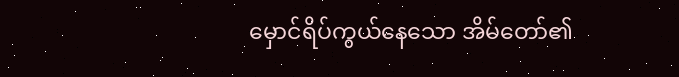မှောင်ရိပ်ကွယ်နေသော အိမ်တော်၏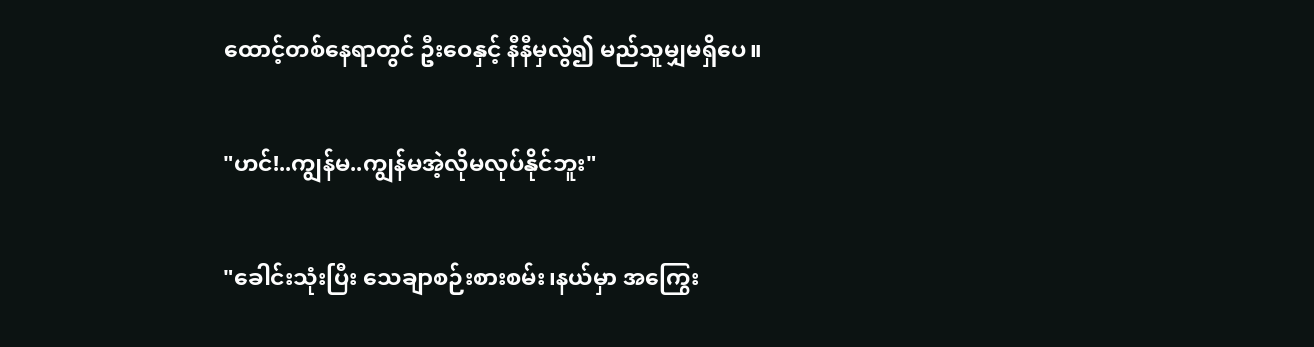ထောင့်တစ်နေရာတွင် ဦးဝေနှင့် နီနီမှလွဲ၍ မည်သူမျှမရှိပေ။

"ဟင်!..ကျွန်မ..ကျွန်မအဲ့လိုမလုပ်နိုင်ဘူး"

"ခေါင်းသုံးပြီး သေချာစဉ်းစားစမ်း၊နယ်မှာ အကြွေး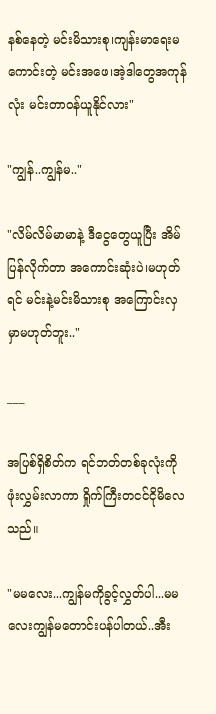နစ်နေတဲ့ မင်းမိသားစု၊ကျန်းမာရေးမကောင်းတဲ့ မင်းအဖေ၊အဲ့ဒါတွေအကုန်လုံး မင်းတာဝန်ယူနိုင်လား"

"ကျွန်..ကျွန်မ.."

"လိမ်လိမ်မာမာနဲ့ ဒီငွေတွေယူပြီး အိမ်ပြန်လိုက်တာ အကောင်းဆုံးပဲ၊မဟုတ်ရင် မင်းနဲ့မင်းမိသားစု အကြောင်းလှမှာမဟုတ်ဘူး.."

___

အပြစ်ရှိစိတ်က ရင်ဘတ်တစ်ခုလုံးကိုဖုံးလွှမ်းလာကာ ရှိုက်ကြီးတငင်ငိုမိလေသည်။

"မမလေး...ကျွန်မကိုခွင့်လွှတ်ပါ...မမလေးကျွန်မတောင်းပန်ပါတယ်..အီး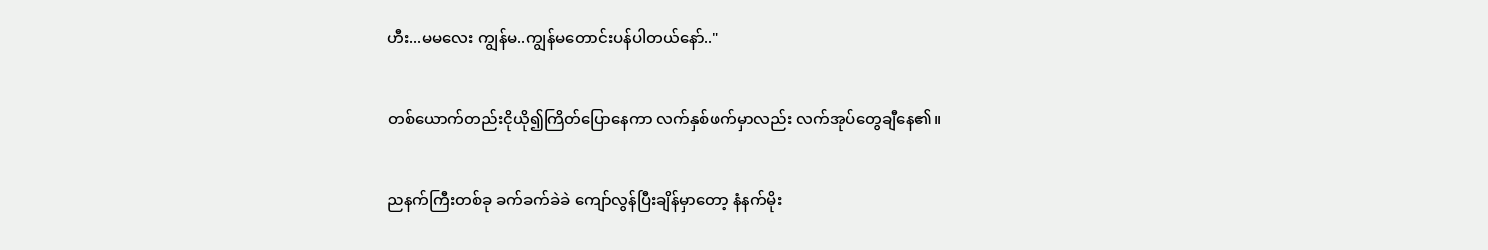ဟီး...မမလေး ကျွန်မ..ကျွန်မတောင်းပန်ပါတယ်နော်.."

တစ်ယောက်တည်းငိုယို၍ကြိတ်ပြောနေကာ လက်နှစ်ဖက်မှာလည်း လက်အုပ်တွေချီနေ၏။

ညနက်ကြီးတစ်ခု ခက်ခက်ခဲခဲ ကျော်လွန်ပြီးချိန်မှာတော့ နံနက်မိုး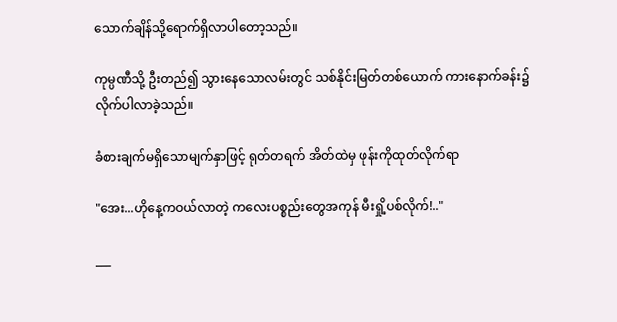သောက်ချိန်သို့ရောက်ရှိလာပါတော့သည်။

ကုမ္ပဏီသို့ ဦးတည်၍ သွားနေသောလမ်းတွင် သစ်နိုင်းမြတ်တစ်ယောက် ကားနောက်ခန်း၌လိုက်ပါလာခဲ့သည်။

ခံစားချက်မရှိသောမျက်နှာဖြင့် ရုတ်တရက် အိတ်ထဲမှ ဖုန်းကိုထုတ်လိုက်ရာ

"အေး...ဟိုနေ့ကဝယ်လာတဲ့ ကလေးပစ္စည်းတွေအကုန် မီးရှို့ပစ်လိုက်!.."

___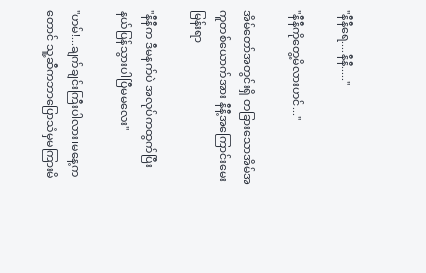"နီနီရေ....နီနီ....."

"နီနီကိုတွေ့မိလားဟင်..."

အိမ်တော်အတွင်းရှိ တခြားသောအိမ်အကူတစ်ယောက်အား နီနီ့အကြောင်းမေးမြန်းရာ

"နီနီက ဒီမနက်ပဲ အလုပ်ကထွက်ပြီး နယ်ပြန်သွားပါပြီမမလေး"

"ဟမ်!...ချက်ချင်းကြီးပါလား၊မနေ့ကတောင် သူ့ဆီကဘာပြောသံမှမကြားမိ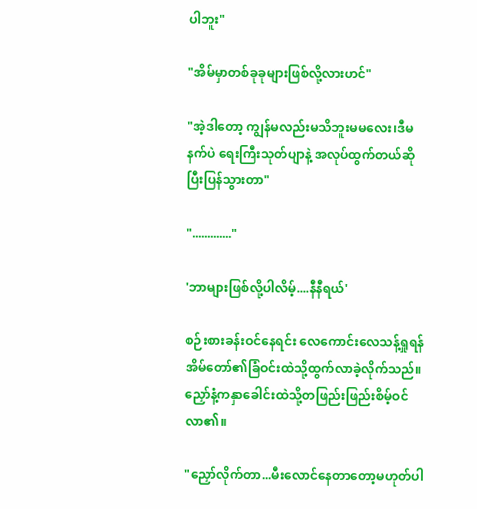ပါဘူး"

"အိမ်မှာတစ်ခုခုများဖြစ်လို့လားဟင်"

"အဲ့ဒါတော့ ကျွန်မလည်းမသိဘူးမမလေး၊ဒီမနက်ပဲ ရေးကြီးသုတ်ပျာနဲ့ အလုပ်ထွက်တယ်ဆိုပြီးပြန်သွားတာ"

"............."

'ဘာများဖြစ်လို့ပါလိမ့်....နီနီရယ်'

စဉ်းစားခန်းဝင်နေရင်း လေကောင်းလေသန့်ရှုရန် အိမ်တော်၏ခြံဝင်းထဲသို့ထွက်လာခဲ့လိုက်သည်။ညှော်နံ့ကနှာခေါင်းထဲသို့တဖြည်းဖြည်းစိမ့်ဝင်လာ၏။

"ညှော်လိုက်တာ...မီးလောင်နေတာတော့မဟုတ်ပါ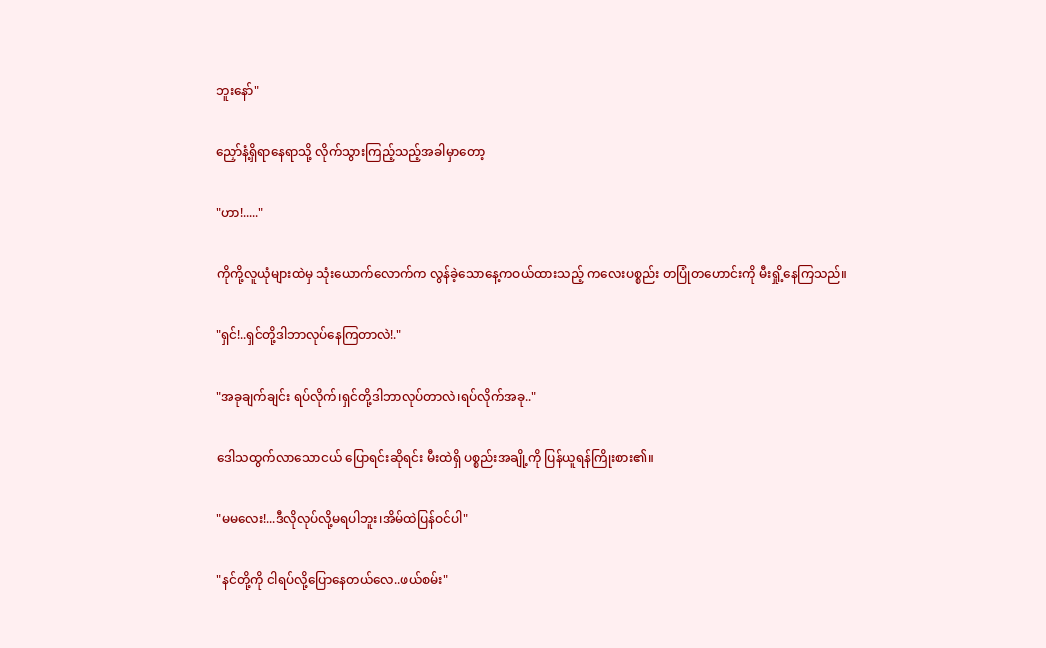ဘူးနော်"

ညှော်နံ့ရှိရာနေရာသို့ လိုက်သွားကြည့်သည့်အခါမှာတော့

"ဟာ!....."

ကိုကို့လူယုံများထဲမှ သုံးယောက်လောက်က လွန်ခဲ့သောနေ့ကဝယ်ထားသည့် ကလေးပစ္စည်း တပြုံတဟောင်းကို မီးရှို့နေကြသည်။

"ရှင်!..ရှင်တို့ဒါဘာလုပ်နေကြတာလဲ!."

"အခုချက်ချင်း ရပ်လိုက်၊ရှင်တို့ဒါဘာလုပ်တာလဲ၊ရပ်လိုက်အခု.."

ဒေါသထွက်လာသောငယ် ပြောရင်းဆိုရင်း မီးထဲရှိ ပစ္စည်းအချို့ကို ပြန်ယူရန်ကြိုးစား၏။

"မမလေး!...ဒီလိုလုပ်လို့မရပါဘူး၊အိမ်ထဲပြန်ဝင်ပါ"

"နင်တို့ကို ငါရပ်လို့ပြောနေတယ်လေ..ဖယ်စမ်း"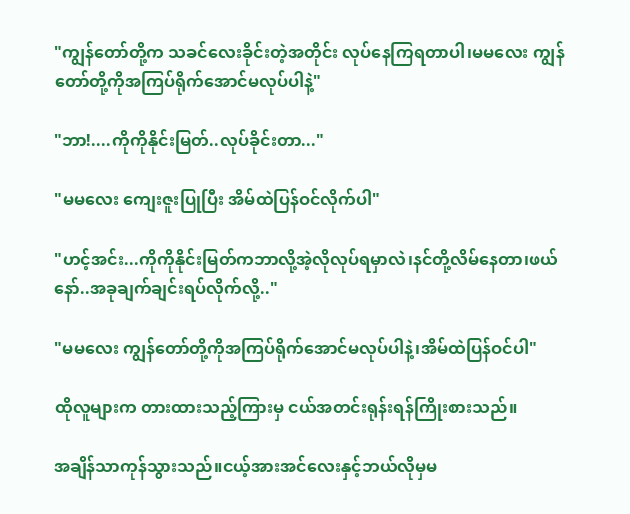"ကျွန်တော်တို့က သခင်လေးခိုင်းတဲ့အတိုင်း လုပ်နေကြရတာပါ၊မမလေး ကျွန်တော်တို့ကိုအကြပ်ရိုက်အောင်မလုပ်ပါနဲ့"

"ဘာ!....ကိုကိုနိုင်းမြတ်..လုပ်ခိုင်းတာ..."

"မမလေး ကျေးဇူးပြုပြီး အိမ်ထဲပြန်ဝင်လိုက်ပါ"

"ဟင့်အင်း...ကိုကိုနိုင်းမြတ်ကဘာလို့အဲ့လိုလုပ်ရမှာလဲ၊နင်တို့လိမ်နေတာ၊ဖယ်နော်..အခုချက်ချင်းရပ်လိုက်လို့.."

"မမလေး ကျွန်တော်တို့ကိုအကြပ်ရိုက်အောင်မလုပ်ပါနဲ့၊အိမ်ထဲပြန်ဝင်ပါ"

ထိုလူများက တားထားသည့်ကြားမှ ငယ်အတင်းရုန်းရန်ကြိုးစားသည်။

အချိန်သာကုန်သွားသည်။ငယ့်အားအင်လေးနှင့်ဘယ်လိုမှမ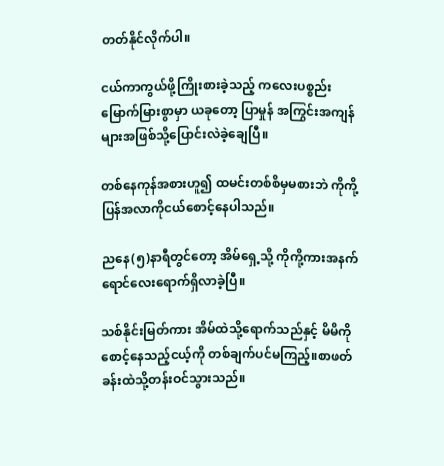တတ်နိုင်လိုက်ပါ။

ငယ်ကာကွယ်ဖို့ကြိုးစားခဲ့သည့် ကလေးပစ္စည်းမြောက်မြားစွာမှာ ယခုတော့ ပြာမှုန် အကြွင်းအကျန်များအဖြစ်သို့ပြောင်းလဲခဲ့ချေပြီ။

တစ်နေကုန်အစားဟူ၍ ထမင်းတစ်စိမှမစားဘဲ ကိုကို့ပြန်အလာကိုငယ်စောင့်နေပါသည်။

ညနေ(၅)နာရီတွင်တော့ အိမ်ရှေ့သို့ ကိုကို့ကားအနက်ရောင်လေးရောက်ရှိလာခဲ့ပြီ။

သစ်နိုင်းမြတ်ကား အိမ်ထဲသို့ရောက်သည်နှင့် မိမိကိုစောင့်နေသည့်ငယ့်ကို တစ်ချက်ပင်မကြည့်။စာဖတ်ခန်းထဲသို့တန်းဝင်သွားသည်။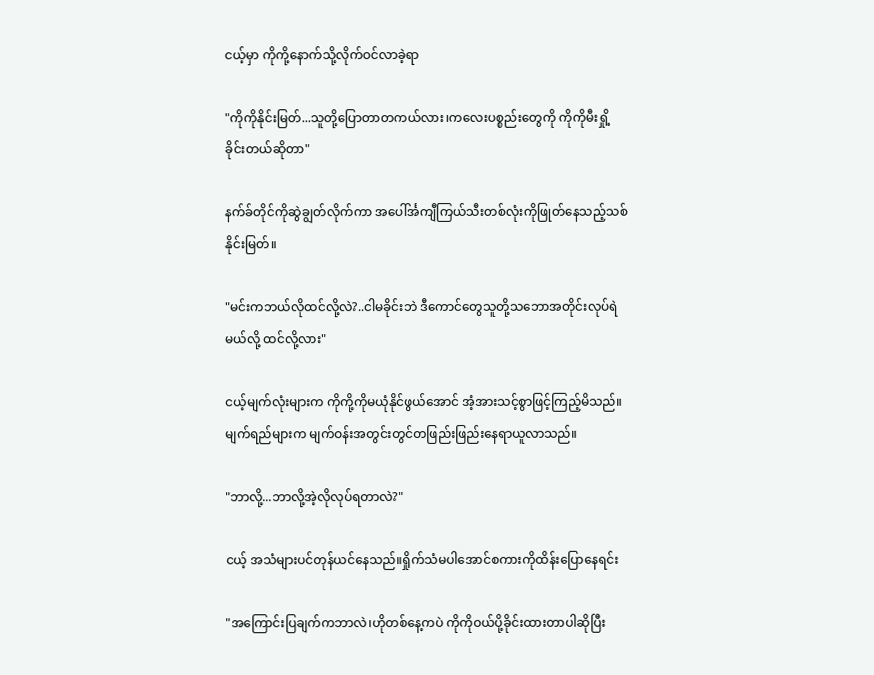ငယ့်မှာ ကိုကို့နောက်သို့လိုက်ဝင်လာခဲ့ရာ

"ကိုကိုနိုင်းမြတ်...သူတို့ပြောတာတကယ်လား၊ကလေးပစ္စည်းတွေကို ကိုကိုမီးရှို့ခိုင်းတယ်ဆိုတာ"

နက်ခ်တိုင်ကိုဆွဲချွတ်လိုက်ကာ အပေါ်င်္အကျီကြယ်သီးတစ်လုံးကိုဖြုတ်နေသည့်သစ်နိုင်းမြတ်။

"မင်းကဘယ်လိုထင်လို့လဲ?..ငါမခိုင်းဘဲ ဒီကောင်တွေသူတို့သဘောအတိုင်းလုပ်ရဲမယ်လို့ ထင်လို့လား"

ငယ့်မျက်လုံးများက ကိုကို့ကိုမယုံနိုင်ဖွယ်အောင် အံ့အားသင့်စွာဖြင့်ကြည့်မိသည်။မျက်ရည်များက မျက်ဝန်းအတွင်းတွင်တဖြည်းဖြည်းနေရာယူလာသည်။

"ဘာလို့...ဘာလို့အဲ့လိုလုပ်ရတာလဲ?"

ငယ့် အသံများပင်တုန်ယင်နေသည်။ရှိုက်သံမပါအောင်စကားကိုထိန်းပြောနေရင်း

"အကြောင်းပြချက်ကဘာလဲ၊ဟိုတစ်နေ့ကပဲ ကိုကိုဝယ်ပို့ခိုင်းထားတာပါဆိုပြီး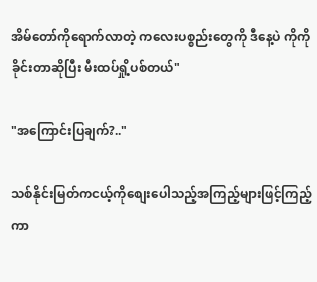အိမ်တော်ကိုရောက်လာတဲ့ ကလေးပစ္စည်းတွေကို ဒီနေ့ပဲ ကိုကိုခိုင်းတာဆိုပြီး မီးထပ်ရှို့ပစ်တယ်"

"အကြောင်းပြချက်?.."

သစ်နိုင်းမြတ်ကငယ့်ကိုစျေးပေါသည့်အကြည့်များဖြင့်ကြည့်ကာ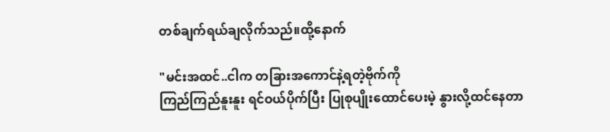တစ်ချက်ရယ်ချလိုက်သည်။ထို့နောက်

"မင်းအထင်..ငါက တခြားအကောင်နဲ့ရတဲ့ဗိုက်ကို
ကြည်ကြည်နူးနူး ရင်ဝယ်ပိုက်ပြီး ပြုစုပျိုးထောင်ပေးမဲ့ နွားလို့ထင်နေတာ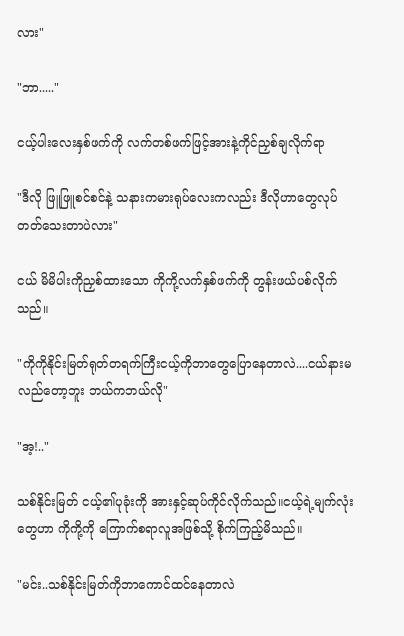လား"

"ဘာ....."

ငယ့်ပါးလေးနှစ်ဖက်ကို လက်တစ်ဖက်ဖြင့်အားနဲ့ကိုင်ညှစ်ချလိုက်ရာ

"ဒီလို ဖြူဖြူစင်စင်နဲ့ သနားကမားရုပ်လေးကလည်း ဒီလိုဟာတွေလုပ်တတ်သေးတာပဲလား"

ငယ် မိမိပါးကိုညှစ်ထားသော ကိုကို့လက်နှစ်ဖက်ကို တွန်းဖယ်ပစ်လိုက်သည်။

"ကိုကိုနိုင်းမြတ်ရုတ်တရက်ကြီးငယ့်ကိုဘာတွေပြောနေတာလဲ....ငယ်နားမလည်တော့ဘူး ဘယ်ကဘယ်လို"

"အ့!.."

သစ်နိုင်းမြတ် ငယ့်၏ပုခုံးကို အားနှင့်ဆုပ်ကိုင်လိုက်သည်။ငယ့်ရဲ့မျက်လုံးတွေဟာ ကိုကို့ကို ကြောက်စရာလူအဖြစ်သို့ စိုက်ကြည့်မိသည်။

"မင်း..သစ်နိုင်းမြတ်ကိုဘာကောင်ထင်နေတာလဲ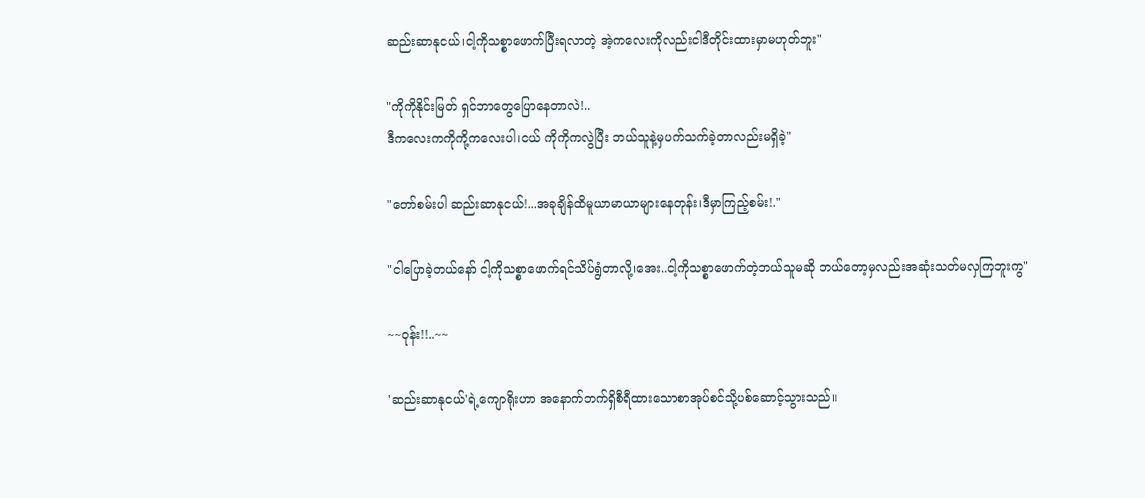ဆည်းဆာနုငယ်၊ငါ့ကိုသစ္စာဖောက်ပြီးရလာတဲ့ အဲ့ကလေးကိုလည်းငါဒီတိုင်းထားမှာမဟုတ်ဘူး"

"ကိုကိုနိုင်းမြတ် ရှင်ဘာတွေပြောနေတာလဲ!..
ဒီကလေးကကိုကို့ကလေးပါ၊ငယ် ကိုကိုကလွဲပြီး ဘယ်သူနဲ့မှပက်သက်ခဲ့တာလည်းမရှိခဲ့"

"တော်စမ်းပါ ဆည်းဆာနုငယ်!...အခုချိန်ထိမူယာမာယာများနေတုန်း၊ဒီမှာကြည့်စမ်း!."

"ငါပြောခဲ့တယ်နော် ငါ့ကိုသစ္စာဖောက်ရင်သိပ်ရွံတာလို့၊အေး..ငါ့ကိုသစ္စာဖောက်တဲ့ဘယ်သူမဆို ဘယ်တော့မှလည်းအဆုံးသတ်မလှကြဘူးကွ"

~~ဝုန်း!!..~~

'ဆည်းဆာနုငယ်'ရဲ့ကျောရိုးဟာ အနောက်ဘက်ရှိစီရီထားသောစာအုပ်စင်သို့ပစ်ဆောင့်သွားသည်။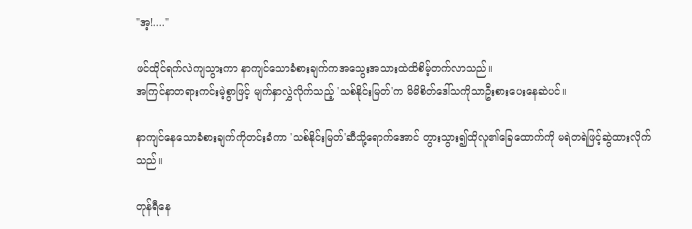"အ့!...."

ဖင်ထိုင်ရက်လဲကျသွားကာ နာကျင်သောခံစားချက်ကအသွေးအသားထဲထိစိမ့်တက်လာသည်။
အကြင်နာတရားကင်းမဲ့စွာဖြင့် မျက်နှာလွှဲလိုက်သည့် 'သစ်နိုင်းမြတ်'က မိမိစိတ်ဒေါ်သကိုသာဦးစားပေးနေဆဲပင်။

နာကျင်နေသောခံစားချက်ကိုတင်းခံကာ 'သစ်နိုင်းမြတ်'ဆီသို့ရောက်အောင် တွားသွား၍ထိုလူ၏ခြေထောက်ကို မရဲတရဲဖြင့်ဆွဲထားလိုက်
သည်။

တုန်ရီနေ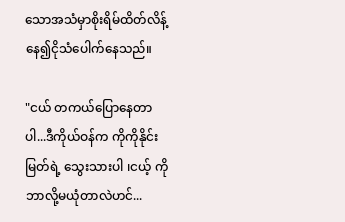သောအသံမှာစိုးရိမ်ထိတ်လိန့်နေ၍ငိုသံပေါက်နေသည်။

"ငယ် တကယ်ပြောနေတာပါ...ဒီကိုယ်ဝန်က ကိုကိုနိုင်းမြတ်ရဲ့ သွေးသားပါ ၊ငယ့် ကိုဘာလို့မယုံတာလဲဟင်...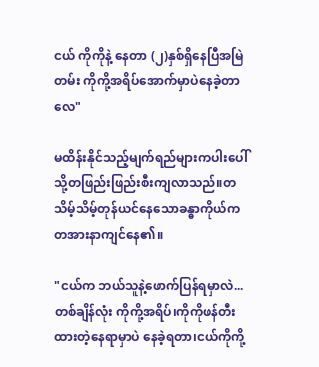ငယ် ကိုကိုနဲ့ နေတာ (၂)နှစ်ရှိနေပြီအမြဲတမ်း ကိုကို့အရိပ်အောက်မှာပဲနေခဲ့တာလေ"

မထိန်းနိုင်သည့်မျက်ရည်များကပါးပေါ်သို့တဖြည်းဖြည်းစီးကျလာသည်။တသိမ့်သိမ့်တုန်ယင်နေသောခန္ဓာကိုယ်က တအားနာကျင်နေ၏။

"ငယ်က ဘယ်သူနဲ့ဖောက်ပြန်ရမှာလဲ...တစ်ချိန်လုံး ကိုကို့အရိပ်၊ကိုကိုဖန်တီးထားတဲ့နေရာမှာပဲ နေခဲ့ရတာ၊ငယ်ကိုကို့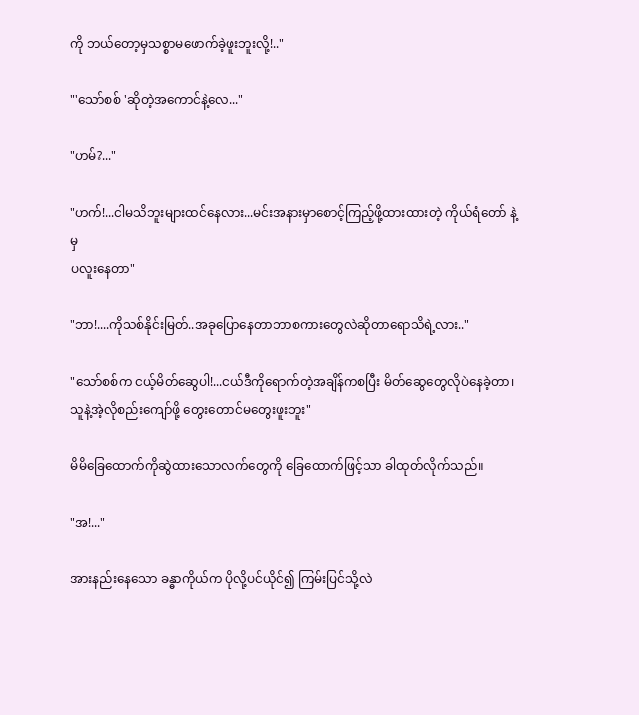ကို ဘယ်တော့မှသစ္စာမဖောက်ခဲ့ဖူးဘူးလို့!.."

"'သော်စစ် 'ဆိုတဲ့အကောင်နဲ့လေ..."

"ဟမ်?..."

"ဟက်!...ငါမသိဘူးများထင်နေလား...မင်းအနားမှာစောင့်ကြည့်ဖို့ထားထားတဲ့ ကိုယ်ရံတော် နဲ့ မှ
ပလူးနေတာ"

"ဘာ!....ကိုသစ်နိုင်းမြတ်..အခုပြောနေတာဘာစကားတွေလဲဆိုတာရောသိရဲ့လား.."

"သော်စစ်က ငယ့်မိတ်ဆွေပါ!...ငယ်ဒီကိုရောက်တဲ့အချိန်ကစပြီး မိတ်ဆွေတွေလိုပဲနေခဲ့တာ၊သူနဲ့အဲ့လိုစည်းကျော်ဖို့ တွေးတောင်မတွေးဖူးဘူး"

မိမိခြေထောက်ကိုဆွဲထားသောလက်တွေကို ခြေထောက်ဖြင့်သာ ခါထုတ်လိုက်သည်။

"အ!..."

အားနည်းနေသော ခန္ဓာကိုယ်က ပိုလို့ပင်ယိုင်၍ ကြမ်းပြင်သို့လဲ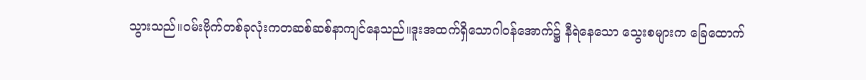သွားသည်။ဝမ်းဗိုက်တစ်ခုလုံးကတဆစ်ဆစ်နာကျင်နေသည်။ဒူးအထက်ရှိသောဂါဝန်အောက်၌ နီရဲနေသော သွေးစများက ခြေထောက်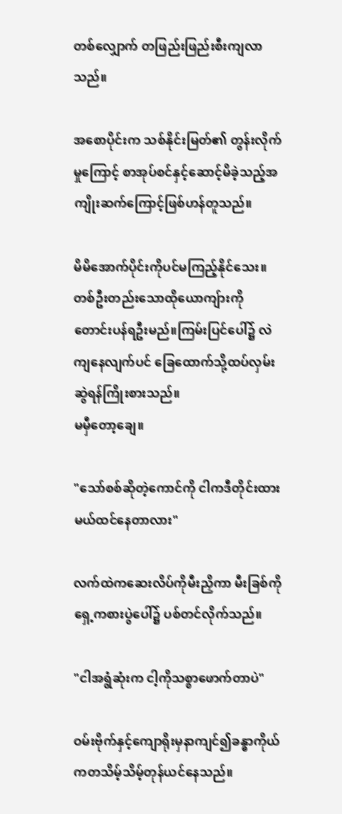တစ်လျှောက် တဖြည်းဖြည်းစီးကျလာသည်။

အစောပိုင်းက သစ်နိုင်းမြတ်၏ တွန်းလိုက်မှုကြောင့် စာအုပ်စင်နှင့်ဆောင့်မိခဲ့သည့်အကျိုးဆက်ကြောင့်ဖြစ်ဟန်တူသည်။

မိမိအောက်ပိုင်းကိုပင်မကြည့်နိုင်သေး။တစ်ဦးတည်းသောထိုယောကျ်ားကို တောင်းပန်ရဦးမည်။ကြမ်းပြင်ပေါ်၌ လဲကျနေလျက်ပင် ခြေထောက်သို့ထပ်လှမ်းဆွဲရန်ကြိုးစားသည်။
မမှီတော့ချေ။

"သော်စစ်ဆိုတဲ့ကောင်ကို ငါကဒီတိုင်းထားမယ်ထင်နေတာလား"

လက်ထဲကဆေးလိပ်ကိုမီးညှိကာ မီးခြစ်ကိုရှေ့ကစားပွဲပေါ်၌ ပစ်တင်လိုက်သည်။

"ငါအရွံဆုံးက ငါ့ကိုသစ္စာဖောက်တာပဲ"

ဝမ်းဗိုက်နှင့်ကျောရိုးမှနာကျင်၍ခန္ဓာကိုယ်ကတသိမ့်သိမ့်တုန်ယင်နေသည်။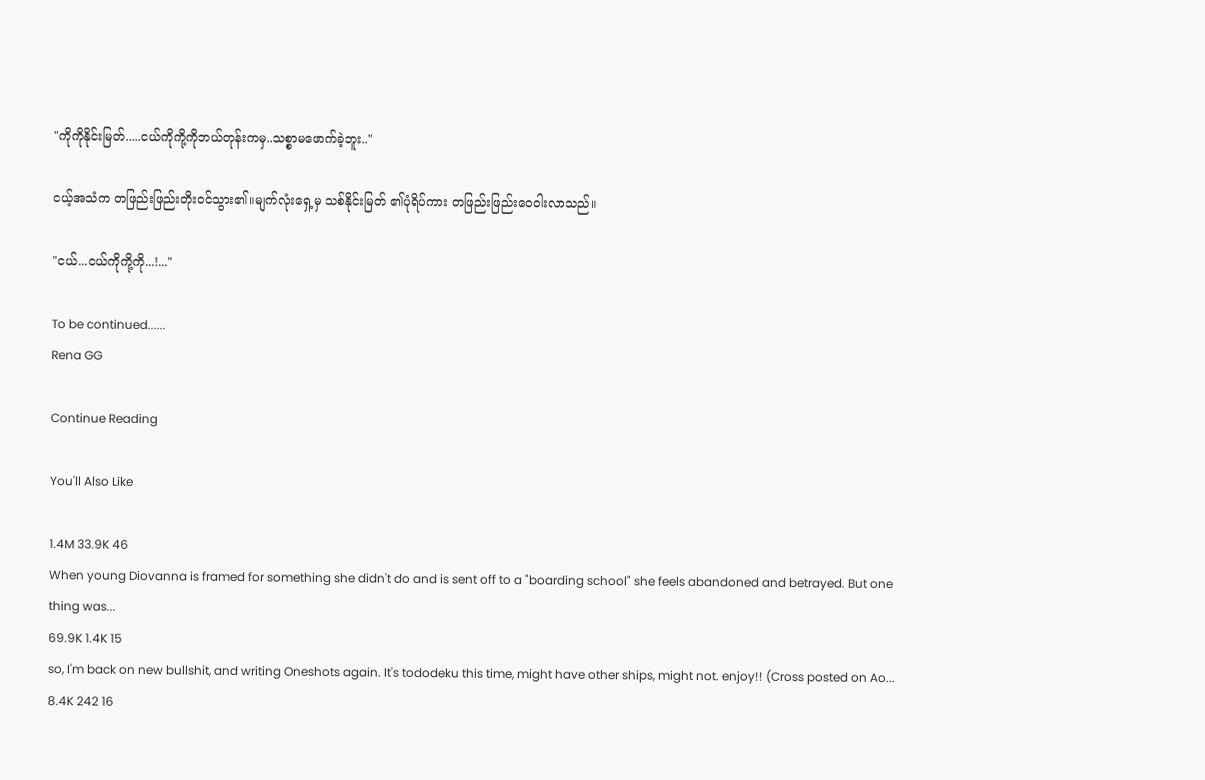"ကိုကိုနိုင်းမြတ်.....ငယ်ကိုကို့ကိုဘယ်တုန်းကမှ..သစ္စာမဖောက်ခဲ့ဘူး.."

ငယ့်အသံက တဖြည်းဖြည်းတိုးဝင်သွား၏။မျက်လုံးရှေ့မှ သစ်နိုင်းမြတ် ၏ပုံရိပ်ကား တဖြည်းဖြည်းဝေဝါးလာသည်။

"ငယ်...ငယ်ကိုကို့ကို...!..."

To be continued......
Rena GG

Continue Reading

You'll Also Like

1.4M 33.9K 46
When young Diovanna is framed for something she didn't do and is sent off to a "boarding school" she feels abandoned and betrayed. But one thing was...
69.9K 1.4K 15
so, I'm back on new bullshit, and writing Oneshots again. It's tododeku this time, might have other ships, might not. enjoy!! (Cross posted on Ao...
8.4K 242 16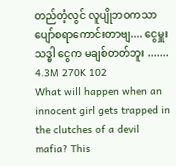တည်တံ့လွင် လူပျိုဘဝကသာ ပျော်စရာကောင်းတာဗျ.... ငွေမှူးသဒ္ဓါ ငွေက မချစ်တတ်ဘူး .......
4.3M 270K 102
What will happen when an innocent girl gets trapped in the clutches of a devil mafia? This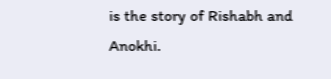is the story of Rishabh and Anokhi.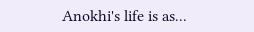Anokhi's life is as...